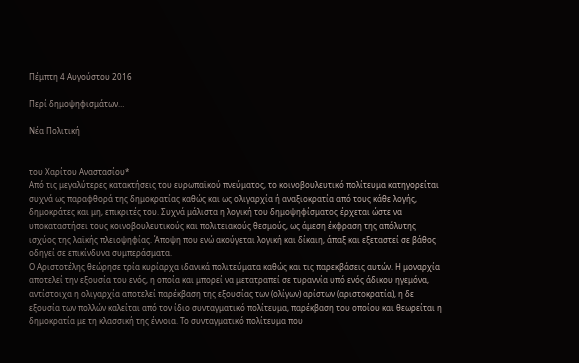Πέμπτη 4 Αυγούστου 2016

Περί δημοψηφισμάτων…

Νέα Πολιτική


του Χαρίτου Αναστασίου*
Από τις μεγαλύτερες κατακτήσεις του ευρωπαϊκού πνεύματος, το κοινοβουλευτικό πολίτευμα κατηγορείται συχνά ως παραφθορά της δημοκρατίας καθώς και ως ολιγαρχία ή αναξιοκρατία από τους κάθε λογής, δημοκράτες και μη, επικριτές του. Συχνά μάλιστα η λογική του δημοψηφίσματος έρχεται ώστε να υποκαταστήσει τους κοινοβουλευτικούς και πολιτειακούς θεσμούς, ως άμεση έκφραση της απόλυτης ισχύος της λαϊκής πλειοψηφίας. Άποψη που ενώ ακούγεται λογική και δίκαιη, άπαξ και εξεταστεί σε βάθος οδηγεί σε επικίνδυνα συμπεράσματα.
Ο Αριστοτέλης θεώρησε τρία κυρίαρχα ιδανικά πολιτεύματα καθώς και τις παρεκβάσεις αυτών. Η μοναρχία αποτελεί την εξουσία του ενός, η οποία και μπορεί να μετατραπεί σε τυραννία υπό ενός άδικου ηγεμόνα, αντίστοιχα η ολιγαρχία αποτελεί παρέκβαση της εξουσίας των (ολίγων) αρίστων (αριστοκρατία), η δε εξουσία των πολλών καλείται από τον ίδιο συνταγματικό πολίτευμα, παρέκβαση του οποίου και θεωρείται η δημοκρατία με τη κλασσική της έννοια. Το συνταγματικό πολίτευμα που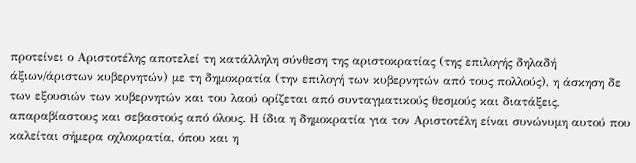προτείνει ο Αριστοτέλης αποτελεί τη κατάλληλη σύνθεση της αριστοκρατίας (της επιλογής δηλαδή άξιων/άριστων κυβερνητών) με τη δημοκρατία (την επιλογή των κυβερνητών από τους πολλούς), η άσκηση δε των εξουσιών των κυβερνητών και του λαού ορίζεται από συνταγματικούς θεσμούς και διατάξεις, απαραβίαστους και σεβαστούς από όλους. Η ίδια η δημοκρατία για τον Αριστοτέλη είναι συνώνυμη αυτού που καλείται σήμερα οχλοκρατία, όπου και η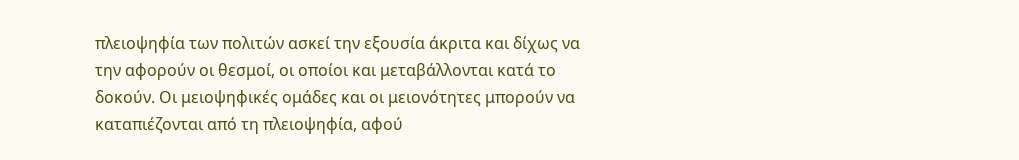πλειοψηφία των πολιτών ασκεί την εξουσία άκριτα και δίχως να την αφορούν οι θεσμοί, οι οποίοι και μεταβάλλονται κατά το δοκούν. Οι μειοψηφικές ομάδες και οι μειονότητες μπορούν να καταπιέζονται από τη πλειοψηφία, αφού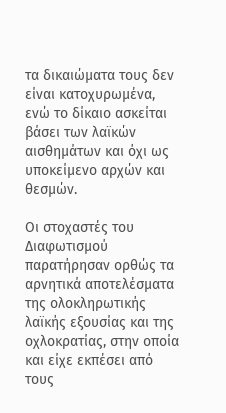τα δικαιώματα τους δεν είναι κατοχυρωμένα, ενώ το δίκαιο ασκείται βάσει των λαϊκών αισθημάτων και όχι ως υποκείμενο αρχών και θεσμών.

Οι στοχαστές του Διαφωτισμού παρατήρησαν ορθώς τα αρνητικά αποτελέσματα της ολοκληρωτικής λαϊκής εξουσίας και της οχλοκρατίας, στην οποία και είχε εκπέσει από τους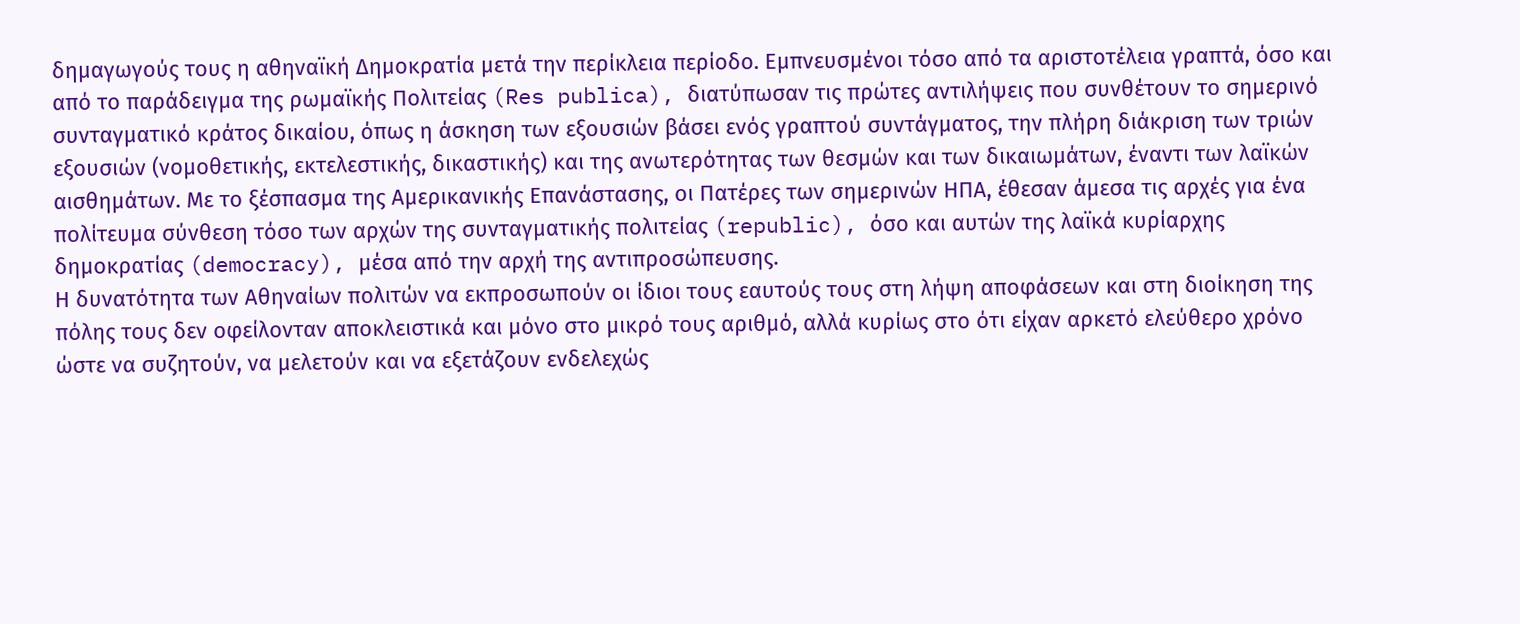δημαγωγούς τους η αθηναϊκή Δημοκρατία μετά την περίκλεια περίοδο. Εμπνευσμένοι τόσο από τα αριστοτέλεια γραπτά, όσο και από το παράδειγμα της ρωμαϊκής Πολιτείας (Res publica), διατύπωσαν τις πρώτες αντιλήψεις που συνθέτουν το σημερινό συνταγματικό κράτος δικαίου, όπως η άσκηση των εξουσιών βάσει ενός γραπτού συντάγματος, την πλήρη διάκριση των τριών εξουσιών (νομοθετικής, εκτελεστικής, δικαστικής) και της ανωτερότητας των θεσμών και των δικαιωμάτων, έναντι των λαϊκών αισθημάτων. Με το ξέσπασμα της Αμερικανικής Επανάστασης, οι Πατέρες των σημερινών ΗΠΑ, έθεσαν άμεσα τις αρχές για ένα πολίτευμα σύνθεση τόσο των αρχών της συνταγματικής πολιτείας (republic), όσο και αυτών της λαϊκά κυρίαρχης δημοκρατίας (democracy), μέσα από την αρχή της αντιπροσώπευσης.
Η δυνατότητα των Αθηναίων πολιτών να εκπροσωπούν οι ίδιοι τους εαυτούς τους στη λήψη αποφάσεων και στη διοίκηση της πόλης τους δεν οφείλονταν αποκλειστικά και μόνο στο μικρό τους αριθμό, αλλά κυρίως στο ότι είχαν αρκετό ελεύθερο χρόνο ώστε να συζητούν, να μελετούν και να εξετάζουν ενδελεχώς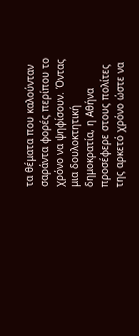τα θέματα που καλούνταν σαράντα φορές περίπου το χρόνο να ψηφίσουν. Όντας μια δουλοκτητική δημοκρατία, η Αθήνα προσέφερε στους πολίτες της αρκετό χρόνο ώστε να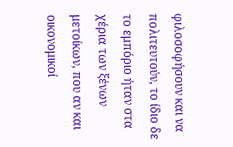φιλοσοφήσουν και να πολιτευτούν, το ίδιο δε το εμπόριο ήταν στα χέρια των ξένων μετοίκων, που αν και οικονομικοί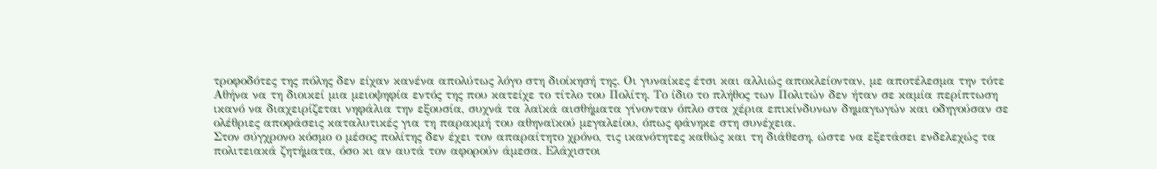τροφοδότες της πόλης δεν είχαν κανένα απολύτως λόγο στη διοίκησή της. Οι γυναίκες έτσι και αλλιώς αποκλείονταν, με αποτέλεσμα την τότε Αθήνα να τη διοικεί μια μειοψηφία εντός της που κατείχε το τίτλο του Πολίτη. Το ίδιο το πλήθος των Πολιτών δεν ήταν σε καμία περίπτωση ικανό να διαχειρίζεται νηφάλια την εξουσία, συχνά τα λαϊκά αισθήματα γίνονταν όπλο στα χέρια επικίνδυνων δημαγωγών και οδηγούσαν σε ολέθριες αποφάσεις καταλυτικές για τη παρακμή του αθηναϊκού μεγαλείου, όπως φάνηκε στη συνέχεια.
Στον σύγχρονο κόσμο ο μέσος πολίτης δεν έχει τον απαραίτητο χρόνο, τις ικανότητες καθώς και τη διάθεση, ώστε να εξετάσει ενδελεχώς τα πολιτειακά ζητήματα, όσο κι αν αυτά τον αφορούν άμεσα. Ελάχιστοι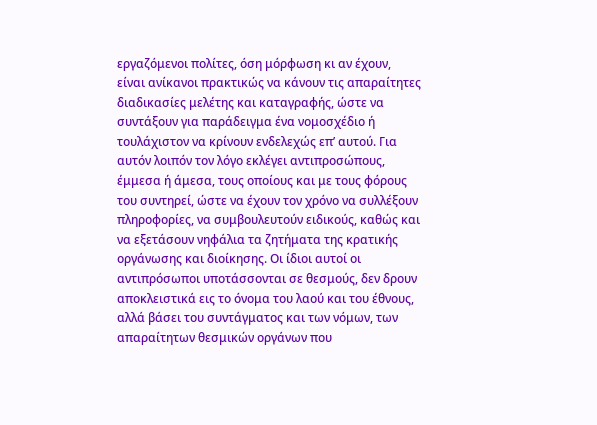εργαζόμενοι πολίτες, όση μόρφωση κι αν έχουν, είναι ανίκανοι πρακτικώς να κάνουν τις απαραίτητες διαδικασίες μελέτης και καταγραφής, ώστε να συντάξουν για παράδειγμα ένα νομοσχέδιο ή τουλάχιστον να κρίνουν ενδελεχώς επ’ αυτού. Για αυτόν λοιπόν τον λόγο εκλέγει αντιπροσώπους, έμμεσα ή άμεσα, τους οποίους και με τους φόρους του συντηρεί, ώστε να έχουν τον χρόνο να συλλέξουν πληροφορίες, να συμβουλευτούν ειδικούς, καθώς και να εξετάσουν νηφάλια τα ζητήματα της κρατικής οργάνωσης και διοίκησης. Οι ίδιοι αυτοί οι αντιπρόσωποι υποτάσσονται σε θεσμούς, δεν δρουν αποκλειστικά εις το όνομα του λαού και του έθνους, αλλά βάσει του συντάγματος και των νόμων, των απαραίτητων θεσμικών οργάνων που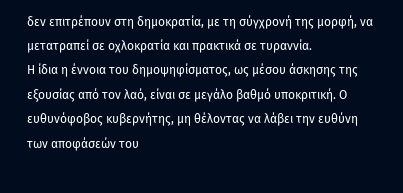δεν επιτρέπουν στη δημοκρατία, με τη σύγχρονή της μορφή, να μετατραπεί σε οχλοκρατία και πρακτικά σε τυραννία.
Η ίδια η έννοια του δημοψηφίσματος, ως μέσου άσκησης της εξουσίας από τον λαό, είναι σε μεγάλο βαθμό υποκριτική. Ο ευθυνόφοβος κυβερνήτης, μη θέλοντας να λάβει την ευθύνη των αποφάσεών του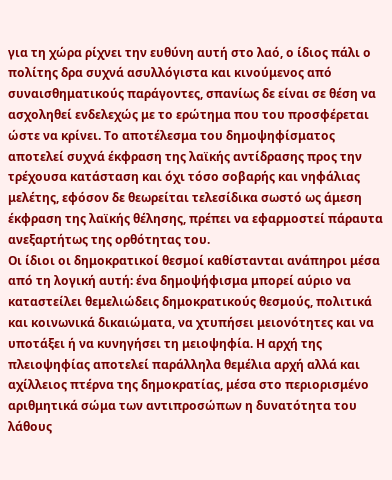για τη χώρα ρίχνει την ευθύνη αυτή στο λαό, ο ίδιος πάλι ο πολίτης δρα συχνά ασυλλόγιστα και κινούμενος από συναισθηματικούς παράγοντες, σπανίως δε είναι σε θέση να ασχοληθεί ενδελεχώς με το ερώτημα που του προσφέρεται ώστε να κρίνει. Το αποτέλεσμα του δημοψηφίσματος αποτελεί συχνά έκφραση της λαϊκής αντίδρασης προς την τρέχουσα κατάσταση και όχι τόσο σοβαρής και νηφάλιας μελέτης, εφόσον δε θεωρείται τελεσίδικα σωστό ως άμεση έκφραση της λαϊκής θέλησης, πρέπει να εφαρμοστεί πάραυτα ανεξαρτήτως της ορθότητας του.
Οι ίδιοι οι δημοκρατικοί θεσμοί καθίστανται ανάπηροι μέσα από τη λογική αυτή: ένα δημοψήφισμα μπορεί αύριο να καταστείλει θεμελιώδεις δημοκρατικούς θεσμούς, πολιτικά και κοινωνικά δικαιώματα, να χτυπήσει μειονότητες και να υποτάξει ή να κυνηγήσει τη μειοψηφία. Η αρχή της πλειοψηφίας αποτελεί παράλληλα θεμέλια αρχή αλλά και αχίλλειος πτέρνα της δημοκρατίας, μέσα στο περιορισμένο αριθμητικά σώμα των αντιπροσώπων η δυνατότητα του λάθους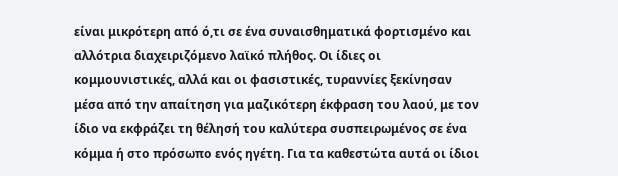είναι μικρότερη από ό,τι σε ένα συναισθηματικά φορτισμένο και αλλότρια διαχειριζόμενο λαϊκό πλήθος. Οι ίδιες οι κομμουνιστικές, αλλά και οι φασιστικές, τυραννίες ξεκίνησαν μέσα από την απαίτηση για μαζικότερη έκφραση του λαού, με τον ίδιο να εκφράζει τη θέλησή του καλύτερα συσπειρωμένος σε ένα κόμμα ή στο πρόσωπο ενός ηγέτη. Για τα καθεστώτα αυτά οι ίδιοι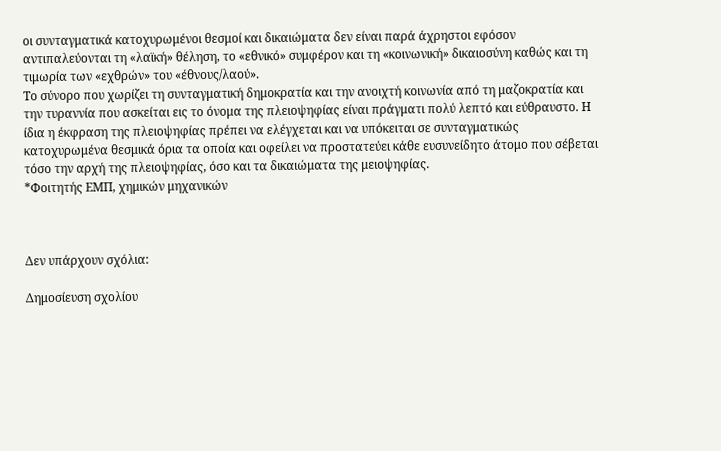οι συνταγματικά κατοχυρωμένοι θεσμοί και δικαιώματα δεν είναι παρά άχρηστοι εφόσον αντιπαλεύονται τη «λαϊκή» θέληση, το «εθνικό» συμφέρον και τη «κοινωνική» δικαιοσύνη καθώς και τη τιμωρία των «εχθρών» του «έθνους/λαού».
Το σύνορο που χωρίζει τη συνταγματική δημοκρατία και την ανοιχτή κοινωνία από τη μαζοκρατία και την τυραννία που ασκείται εις το όνομα της πλειοψηφίας είναι πράγματι πολύ λεπτό και εύθραυστο. Η ίδια η έκφραση της πλειοψηφίας πρέπει να ελέγχεται και να υπόκειται σε συνταγματικώς κατοχυρωμένα θεσμικά όρια τα οποία και οφείλει να προστατεύει κάθε ευσυνείδητο άτομο που σέβεται τόσο την αρχή της πλειοψηφίας, όσο και τα δικαιώματα της μειοψηφίας.
*Φοιτητής ΕΜΠ, χημικών μηχανικών



Δεν υπάρχουν σχόλια:

Δημοσίευση σχολίου